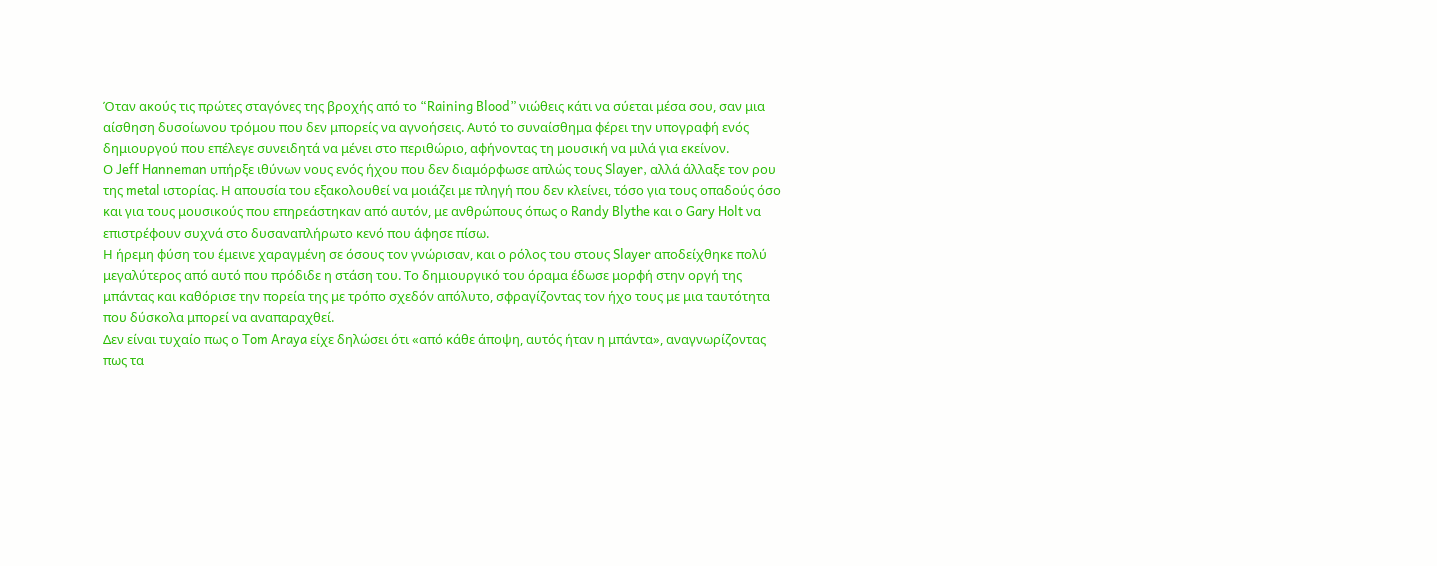Όταν ακούς τις πρώτες σταγόνες της βροχής από το “Raining Blood” νιώθεις κάτι να σύεται μέσα σου, σαν μια αίσθηση δυσοίωνου τρόμου που δεν μπορείς να αγνοήσεις. Αυτό το συναίσθημα φέρει την υπογραφή ενός δημιουργού που επέλεγε συνειδητά να μένει στο περιθώριο, αφήνοντας τη μουσική να μιλά για εκείνον.
Ο Jeff Hanneman υπήρξε ιθύνων νους ενός ήχου που δεν διαμόρφωσε απλώς τους Slayer, αλλά άλλαξε τον ρου της metal ιστορίας. Η απουσία του εξακολουθεί να μοιάζει με πληγή που δεν κλείνει, τόσο για τους οπαδούς όσο και για τους μουσικούς που επηρεάστηκαν από αυτόν, με ανθρώπους όπως ο Randy Blythe και ο Gary Holt να επιστρέφουν συχνά στο δυσαναπλήρωτο κενό που άφησε πίσω.
Η ήρεμη φύση του έμεινε χαραγμένη σε όσους τον γνώρισαν, και ο ρόλος του στους Slayer αποδείχθηκε πολύ μεγαλύτερος από αυτό που πρόδιδε η στάση του. Το δημιουργικό του όραμα έδωσε μορφή στην οργή της μπάντας και καθόρισε την πορεία της με τρόπο σχεδόν απόλυτο, σφραγίζοντας τον ήχο τους με μια ταυτότητα που δύσκολα μπορεί να αναπαραχθεί.
Δεν είναι τυχαίο πως ο Tom Araya είχε δηλώσει ότι «από κάθε άποψη, αυτός ήταν η μπάντα», αναγνωρίζοντας πως τα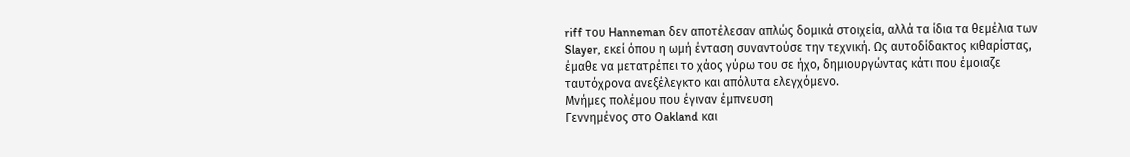riff του Hanneman δεν αποτέλεσαν απλώς δομικά στοιχεία, αλλά τα ίδια τα θεμέλια των Slayer, εκεί όπου η ωμή ένταση συναντούσε την τεχνική. Ως αυτοδίδακτος κιθαρίστας, έμαθε να μετατρέπει το χάος γύρω του σε ήχο, δημιουργώντας κάτι που έμοιαζε ταυτόχρονα ανεξέλεγκτο και απόλυτα ελεγχόμενο.
Μνήμες πολέμου που έγιναν έμπνευση
Γεννημένος στο Oakland και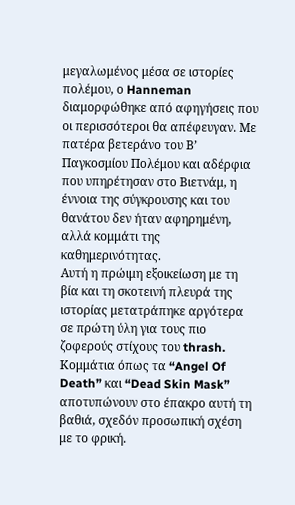μεγαλωμένος μέσα σε ιστορίες πολέμου, ο Hanneman διαμορφώθηκε από αφηγήσεις που οι περισσότεροι θα απέφευγαν. Με πατέρα βετεράνο του Β’ Παγκοσμίου Πολέμου και αδέρφια που υπηρέτησαν στο Βιετνάμ, η έννοια της σύγκρουσης και του θανάτου δεν ήταν αφηρημένη, αλλά κομμάτι της καθημερινότητας.
Αυτή η πρώιμη εξοικείωση με τη βία και τη σκοτεινή πλευρά της ιστορίας μετατράπηκε αργότερα σε πρώτη ύλη για τους πιο ζοφερούς στίχους του thrash. Κομμάτια όπως τα “Angel Of Death” και “Dead Skin Mask” αποτυπώνουν στο έπακρο αυτή τη βαθιά, σχεδόν προσωπική σχέση με το φρική.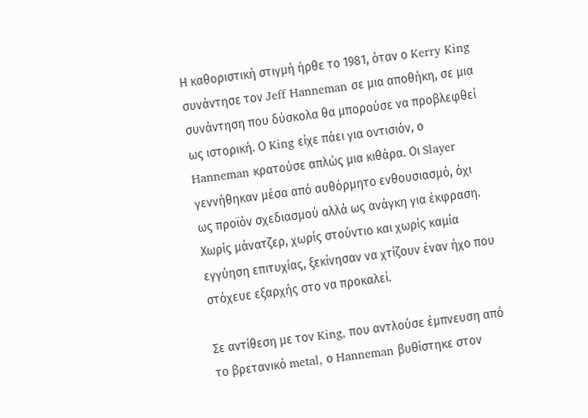Η καθοριστική στιγμή ήρθε το 1981, όταν ο Kerry King συνάντησε τον Jeff Hanneman σε μια αποθήκη, σε μια συνάντηση που δύσκολα θα μπορούσε να προβλεφθεί ως ιστορική. Ο King είχε πάει για οντισιόν, ο Hanneman κρατούσε απλώς μια κιθάρα. Οι Slayer γεννήθηκαν μέσα από αυθόρμητο ενθουσιασμό, όχι ως προϊόν σχεδιασμού αλλά ως ανάγκη για έκφραση. Χωρίς μάνατζερ, χωρίς στούντιο και χωρίς καμία εγγύηση επιτυχίας, ξεκίνησαν να χτίζουν έναν ήχο που στόχευε εξαρχής στο να προκαλεί.

Σε αντίθεση με τον King, που αντλούσε έμπνευση από το βρετανικό metal, ο Hanneman βυθίστηκε στον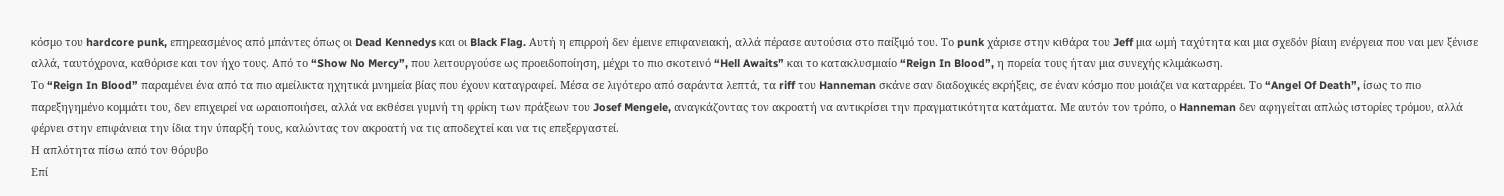κόσμο του hardcore punk, επηρεασμένος από μπάντες όπως οι Dead Kennedys και οι Black Flag. Αυτή η επιρροή δεν έμεινε επιφανειακή, αλλά πέρασε αυτούσια στο παίξιμό του. Το punk χάρισε στην κιθάρα του Jeff μια ωμή ταχύτητα και μια σχεδόν βίαιη ενέργεια που ναι μεν ξένισε αλλά, ταυτόχρονα, καθόρισε και τον ήχο τους. Από το “Show No Mercy”, που λειτουργούσε ως προειδοποίηση, μέχρι το πιο σκοτεινό “Hell Awaits” και το κατακλυσμιαίο “Reign In Blood”, η πορεία τους ήταν μια συνεχής κλιμάκωση.
Το “Reign In Blood” παραμένει ένα από τα πιο αμείλικτα ηχητικά μνημεία βίας που έχουν καταγραφεί. Μέσα σε λιγότερο από σαράντα λεπτά, τα riff του Hanneman σκάνε σαν διαδοχικές εκρήξεις, σε έναν κόσμο που μοιάζει να καταρρέει. Το “Angel Of Death”, ίσως το πιο παρεξηγημένο κομμάτι του, δεν επιχειρεί να ωραιοποιήσει, αλλά να εκθέσει γυμνή τη φρίκη των πράξεων του Josef Mengele, αναγκάζοντας τον ακροατή να αντικρίσει την πραγματικότητα κατάματα. Με αυτόν τον τρόπο, ο Hanneman δεν αφηγείται απλώς ιστορίες τρόμου, αλλά φέρνει στην επιφάνεια την ίδια την ύπαρξή τους, καλώντας τον ακροατή να τις αποδεχτεί και να τις επεξεργαστεί.
Η απλότητα πίσω από τον θόρυβο
Επί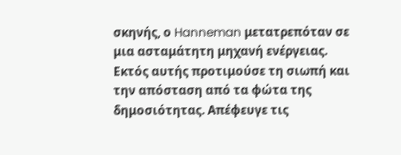σκηνής, ο Hanneman μετατρεπόταν σε μια ασταμάτητη μηχανή ενέργειας. Εκτός αυτής προτιμούσε τη σιωπή και την απόσταση από τα φώτα της δημοσιότητας. Απέφευγε τις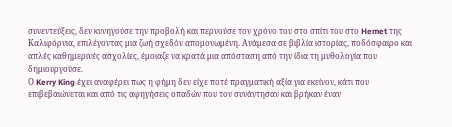συνεντεύξεις, δεν κυνηγούσε την προβολή και περνούσε τον χρόνο του στο σπίτι του στο Hemet της Καλιφόρνια, επιλέγοντας μια ζωή σχεδόν απομονωμένη. Ανάμεσα σε βιβλία ιστορίας, ποδόσφαιρο και απλές καθημερινές ασχολίες, έμοιαζε να κρατά μια απόσταση από την ίδια τη μυθολογία που δημιουργούσε.
Ο Kerry King έχει αναφέρει πως η φήμη δεν είχε ποτέ πραγματική αξία για εκείνον, κάτι που επιβεβαιώνεται και από τις αφηγήσεις οπαδών που τον συνάντησαν και βρήκαν έναν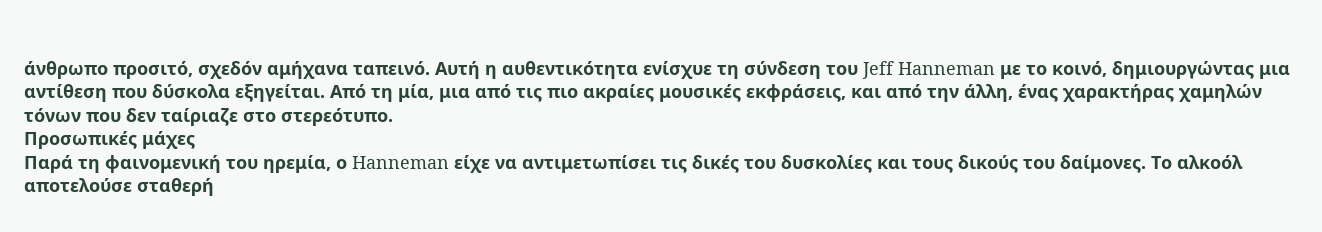άνθρωπο προσιτό, σχεδόν αμήχανα ταπεινό. Αυτή η αυθεντικότητα ενίσχυε τη σύνδεση του Jeff Hanneman με το κοινό, δημιουργώντας μια αντίθεση που δύσκολα εξηγείται. Από τη μία, μια από τις πιο ακραίες μουσικές εκφράσεις, και από την άλλη, ένας χαρακτήρας χαμηλών τόνων που δεν ταίριαζε στο στερεότυπο.
Προσωπικές μάχες
Παρά τη φαινομενική του ηρεμία, ο Hanneman είχε να αντιμετωπίσει τις δικές του δυσκολίες και τους δικούς του δαίμονες. Tο αλκοόλ αποτελoύσε σταθερή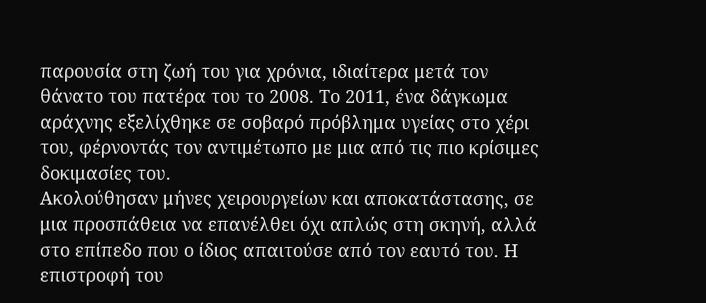παρουσία στη ζωή του για χρόνια, ιδιαίτερα μετά τον θάνατο του πατέρα του το 2008. Το 2011, ένα δάγκωμα αράχνης εξελίχθηκε σε σοβαρό πρόβλημα υγείας στο χέρι του, φέρνοντάς τον αντιμέτωπο με μια από τις πιο κρίσιμες δοκιμασίες του.
Ακολούθησαν μήνες χειρουργείων και αποκατάστασης, σε μια προσπάθεια να επανέλθει όχι απλώς στη σκηνή, αλλά στο επίπεδο που ο ίδιος απαιτούσε από τον εαυτό του. Η επιστροφή του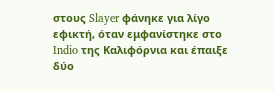στους Slayer φάνηκε για λίγο εφικτή, όταν εμφανίστηκε στο Indio της Καλιφόρνια και έπαιξε δύο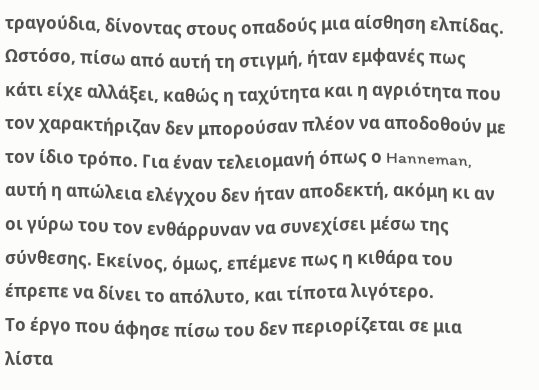τραγούδια, δίνοντας στους οπαδούς μια αίσθηση ελπίδας.
Ωστόσο, πίσω από αυτή τη στιγμή, ήταν εμφανές πως κάτι είχε αλλάξει, καθώς η ταχύτητα και η αγριότητα που τον χαρακτήριζαν δεν μπορούσαν πλέον να αποδοθούν με τον ίδιο τρόπο. Για έναν τελειομανή όπως ο Hanneman, αυτή η απώλεια ελέγχου δεν ήταν αποδεκτή, ακόμη κι αν οι γύρω του τον ενθάρρυναν να συνεχίσει μέσω της σύνθεσης. Εκείνος, όμως, επέμενε πως η κιθάρα του έπρεπε να δίνει το απόλυτο, και τίποτα λιγότερο.
Το έργο που άφησε πίσω του δεν περιορίζεται σε μια λίστα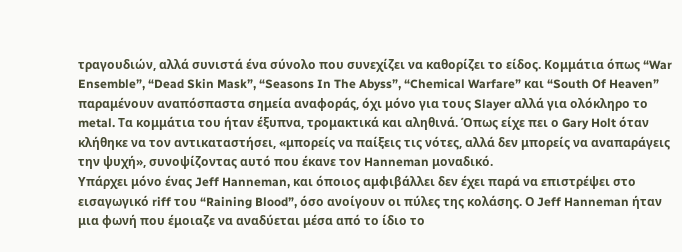τραγουδιών, αλλά συνιστά ένα σύνολο που συνεχίζει να καθορίζει το είδος. Κομμάτια όπως “War Ensemble”, “Dead Skin Mask”, “Seasons In The Abyss”, “Chemical Warfare” και “South Of Heaven” παραμένουν αναπόσπαστα σημεία αναφοράς, όχι μόνο για τους Slayer αλλά για ολόκληρο το metal. Τα κομμάτια του ήταν έξυπνα, τρομακτικά και αληθινά. Όπως είχε πει ο Gary Holt όταν κλήθηκε να τον αντικαταστήσει, «μπορείς να παίξεις τις νότες, αλλά δεν μπορείς να αναπαράγεις την ψυχή», συνοψίζοντας αυτό που έκανε τον Hanneman μοναδικό.
Υπάρχει μόνο ένας Jeff Hanneman, και όποιος αμφιβάλλει δεν έχει παρά να επιστρέψει στο εισαγωγικό riff του “Raining Blood”, όσο ανοίγουν οι πύλες της κολάσης. Ο Jeff Hanneman ήταν μια φωνή που έμοιαζε να αναδύεται μέσα από το ίδιο το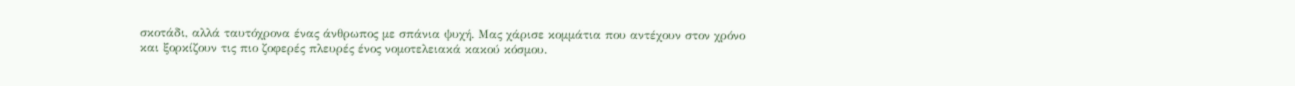σκοτάδι, αλλά ταυτόχρονα ένας άνθρωπος με σπάνια ψυχή. Μας χάρισε κομμάτια που αντέχουν στον χρόνο και ξορκίζουν τις πιο ζοφερές πλευρές ένος νομοτελειακά κακού κόσμου.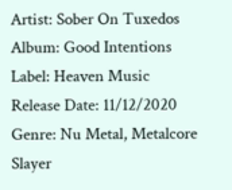Artist: Sober On Tuxedos
Album: Good Intentions
Label: Heaven Music
Release Date: 11/12/2020
Genre: Nu Metal, Metalcore
Slayer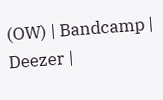(OW) | Bandcamp | Deezer |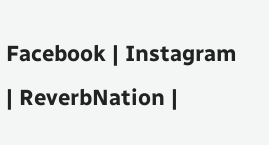Facebook | Instagram | ReverbNation |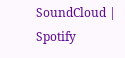SoundCloud | Spotify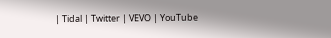| Tidal | Twitter | VEVO | YouTube